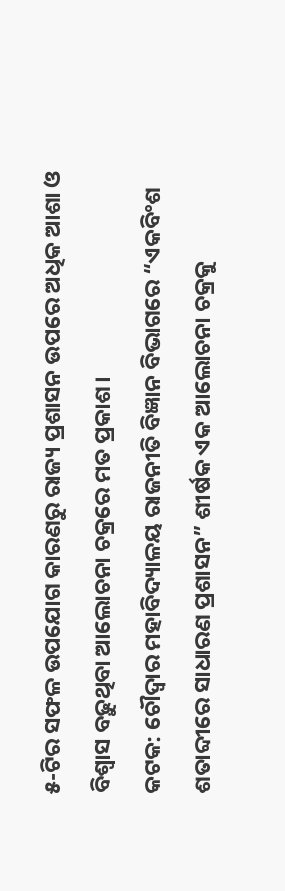୫-ଟିର ସଫଳ ଉପଯୋଗ କାରଣରୁ ରାଜ୍ୟ ପ୍ରଶାସନ ଉପରେ ଅଧିକ ଆଶା ଓ ବିଶ୍ୱାସ ବଢ଼ୁଥିବା ଆଲୋଚନା ଚକ୍ରରେ ମତ ପ୍ରକାଶ।
କଟକ: ଚୌଦ୍ବାର ମହାବିଦ୍ୟାଳୟ ରାଜନୀତି ବିଜ୍ଞାନ ବିଭାଗରେ “ଏକବିଂଶ ଶତାବ୍ଦୀରେ ସାଧାରଣ ପ୍ରଶାସନ” ଶୀର୍ଷକ ଏକ ଆଲୋଚନା ଚକ୍ରକୁ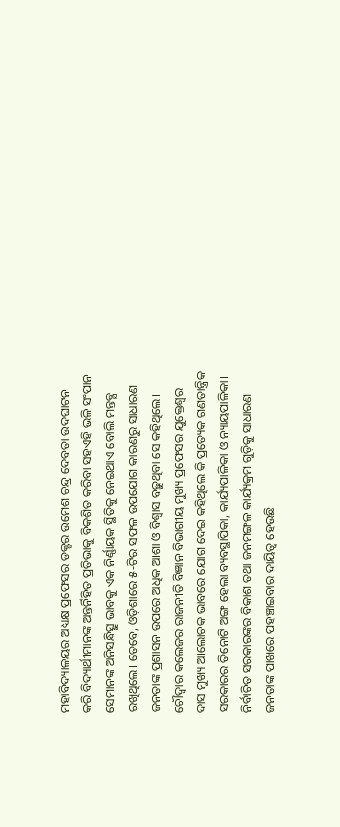ମହାବିଦ୍ୟାଳୟର ଅଧ୍ୟକ୍ଷ ପ୍ରଫେସର ଡକ୍ଟର ଉମେଶ ଚନ୍ଦ୍ର ଦେବତା ଉଦଘାଟନ କରି ବିଦ୍ୟାର୍ଥୀମାନଙ୍କ ଅନ୍ତର୍ନିହିତ ପ୍ରତିଭାକୁ ବିକଶିତ କରିବା ସହଏହି ଭଳି ସଂପାନ ସେମାନଙ୍କ ଅନିସନ୍ଧିତ୍ସୁ ଭାବକୁ ଏକ ନିର୍ଣ୍ଣାୟକ ସ୍ଥିତିକୁ ନେଇଥାଏ ବୋଲି ମନ୍ତବ୍ଯ ରଖିଥିଲେ। ତେବେ, ଓଡ଼ିଶାରେ ୫-ଟିର ସଫଳ ଉପଯୋଗ କାରଣରୁ ସାଧାରଣ ଜନତାଙ୍କ ପ୍ରଶାସନ ଉପରେ ଅଧିକ ଆଶା ଓ ବିଶ୍ୱାସ ବଢ଼ୁଥିବା ସେ କହିଥିଲେ।
ଚୌଦ୍ବାର କଲେଜର ରାଜନୀତି ବିଜ୍ଞାନ ବିଭାଗୀୟ ମୁଖ୍ୟ ପ୍ରଫେସର ଯୁକ୍ତେଶ୍ୱର ଦାସ ମୁଖ୍ୟ ଆଲୋଚକ ଭାବରେ ଯୋଗ ଦେଇ କହିଥିଲେ କି ପ୍ରତ୍ୟେକ ଗଣତାନ୍ତ୍ରିକ ସରକାରର ତିନୋଟି ଅଙ୍ଗ ହେଲା ବ୍ୟବସ୍ଥାପିକା, କାର୍ଯ୍ୟପାଳିକା ଓ ନ୍ୟାୟପାଳିକା। ନିର୍ବାଚିତ ସରକାରଙ୍କର ବିକାଶ ତଥା ଜନମଙ୍ଗଳ କାର୍ଯ୍ୟକ୍ରମ ଗୁଡ଼ିକୁ ସାଧାରଣ ଜନତାଙ୍କ ପାଖରେ ପହଞ୍ଚାଇବାର ଦାୟିତ୍ୱ ହେଉଛି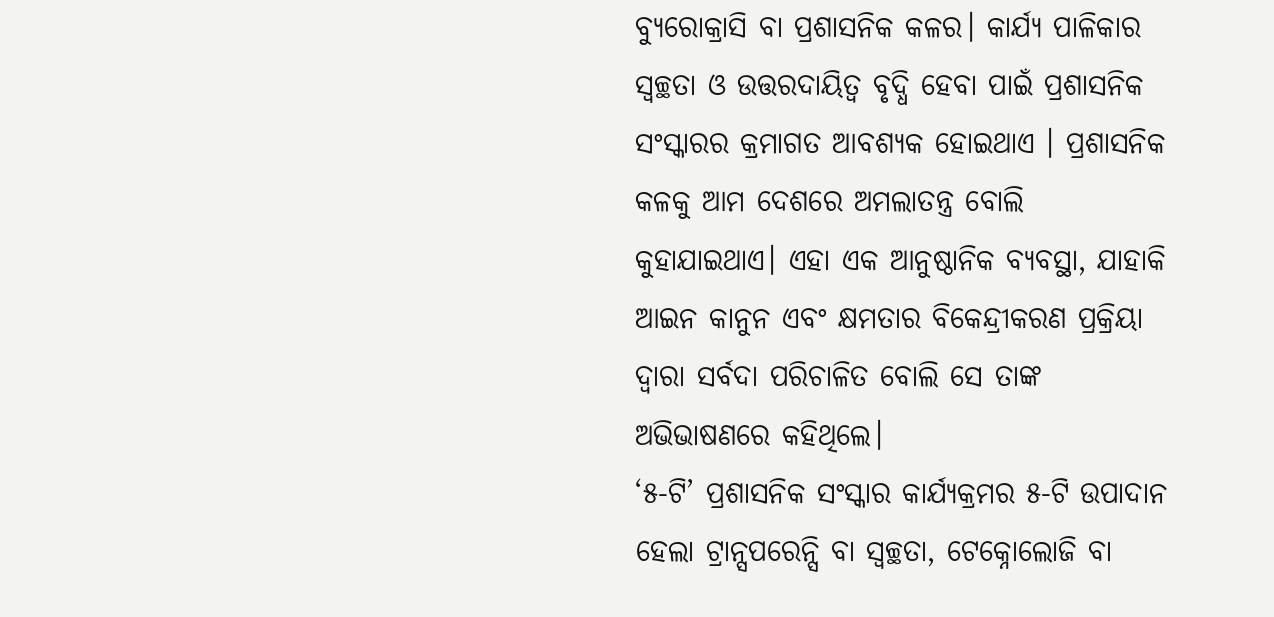ବ୍ୟୁରୋକ୍ରାସି ବା ପ୍ରଶାସନିକ କଳର। କାର୍ଯ୍ୟ ପାଳିକାର ସ୍ୱଚ୍ଛତା ଓ ଉତ୍ତରଦାୟିତ୍ୱ ବୃଦ୍ଧି ହେବା ପାଇଁ ପ୍ରଶାସନିକ ସଂସ୍କାରର କ୍ରମାଗତ ଆବଶ୍ୟକ ହୋଇଥାଏ । ପ୍ରଶାସନିକ କଳକୁ ଆମ ଦେଶରେ ଅମଲାତନ୍ତ୍ର ବୋଲି କୁହାଯାଇଥାଏ। ଏହା ଏକ ଆନୁଷ୍ଠାନିକ ବ୍ୟବସ୍ଥା, ଯାହାକି ଆଇନ କାନୁନ ଏବଂ କ୍ଷମତାର ବିକେନ୍ଦ୍ରୀକରଣ ପ୍ରକ୍ରିୟା ଦ୍ୱାରା ସର୍ବଦା ପରିଚାଳିତ ବୋଲି ସେ ତାଙ୍କ ଅଭିଭାଷଣରେ କହିଥିଲେ।
‘୫-ଟି’ ପ୍ରଶାସନିକ ସଂସ୍କାର କାର୍ଯ୍ୟକ୍ରମର ୫-ଟି ଉପାଦାନ ହେଲା ଟ୍ରାନ୍ସପରେନ୍ସି ବା ସ୍ୱଚ୍ଛତା, ଟେକ୍ନୋଲୋଜି ବା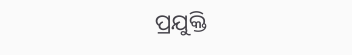ପ୍ରଯୁକ୍ତି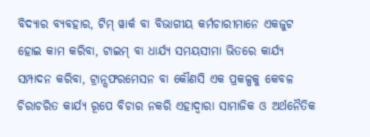ବିଦ୍ୟାର ବ୍ୟବହାର, ଟିମ୍ ୱାର୍କ ବା ବିଭାଗୀୟ କର୍ମଚାରୀମାନେ ଏକଜୁଟ ହୋଇ କାମ କରିବା, ଟାଇମ୍ ବା ଧାର୍ଯ୍ୟ ସମୟସୀମା ଭିତରେ କାର୍ଯ୍ୟ ସମ୍ପାଦନ କରିବା, ଟ୍ରାନ୍ସଫରମେସନ ବା କୌଣସି ଏକ ପ୍ରକଳ୍ପକୁ କେବଳ ଚିରାଚରିତ କାର୍ଯ୍ୟ ରୂପେ ବିଚାର ନକରି ଏହାଦ୍ୱାରା ସାମାଜିକ ଓ ଅର୍ଥନୈତିକ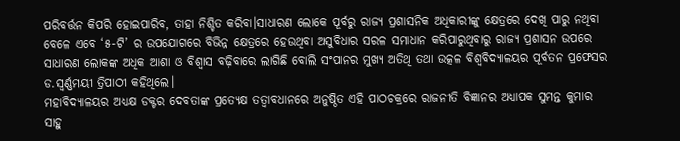ପରିବର୍ତ୍ତନ କିପରି ହୋଇପାରିବ, ତାହା ନିଶ୍ଚିତ କରିବା।ସାଧାରଣ ଲୋକେ ପୂର୍ବରୁ ରାଜ୍ୟ ପ୍ରଶାସନିକ ଅଧିକାରୀଙ୍କୁ କ୍ଷେତ୍ରରେ ଦେଖି ପାରୁ ନଥିବା ବେଳେ ଏବେ ‘୫-ଟି’ ର ଉପଯୋଗରେ ବିଭିନ୍ନ କ୍ଷେତ୍ରରେ ହେଉଥିବା ଅସୁବିଧାର ସରଳ ସମାଧାନ କରିପାରୁଥିବାରୁ ରାଜ୍ୟ ପ୍ରଶାସନ ଉପରେ ସାଧାରଣ ଲୋକଙ୍କ ଅଧିକ ଆଶା ଓ ବିଶ୍ୱାସ ବଢ଼ିବାରେ ଲାଗିଛି ବୋଲି ସଂପାନର ମୁଖ୍ଯ ଅତିଥି ତଥା ଉତ୍କଳ ବିଶ୍ୱବିଦ୍ୟାଳୟର ପୂର୍ବତନ ପ୍ରଫେସର ଡ.ସ୍ୱର୍ଣ୍ଣମୟୀ ତ୍ରିପାଠୀ କହିଥିଲେ।
ମହାବିଦ୍ୟାଳୟର ଅଧ୍ୟକ୍ଷ ଡକ୍ଟର ଦେବତାଙ୍କ ପ୍ରତ୍ୟେକ୍ଷ ତତ୍ୱାବଧାନରେ ଅନୁଷ୍ଠିତ ଏହି ପାଠଚକ୍ରରେ ରାଜନୀତି ବିଜ୍ଞାନର ଅଧ୍ୟାପକ ସୁମନ୍ତ କୁମାର ସାହୁ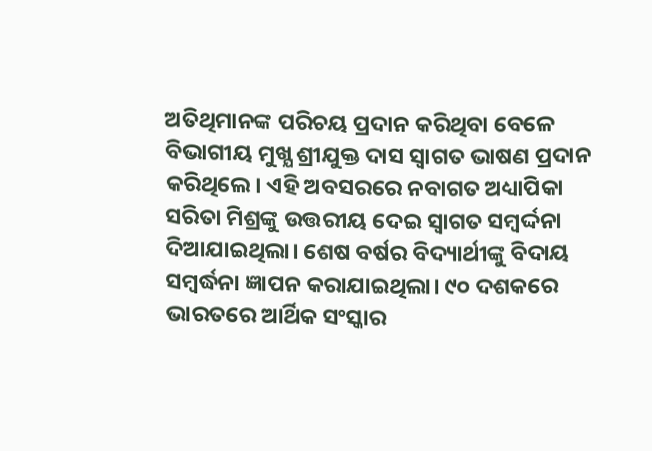ଅତିଥିମାନଙ୍କ ପରିଚୟ ପ୍ରଦାନ କରିଥିବା ବେଳେ ବିଭାଗୀୟ ମୁଖ୍ଯ ଶ୍ରୀଯୁକ୍ତ ଦାସ ସ୍ୱାଗତ ଭାଷଣ ପ୍ରଦାନ କରିଥିଲେ। ଏହି ଅବସରରେ ନବାଗତ ଅଧ୍ୟାପିକା ସରିତା ମିଶ୍ରଙ୍କୁ ଉତ୍ତରୀୟ ଦେଇ ସ୍ୱାଗତ ସମ୍ବର୍ଦ୍ଦନା ଦିଆଯାଇଥିଲା। ଶେଷ ବର୍ଷର ବିଦ୍ୟାର୍ଥୀଙ୍କୁ ବିଦାୟ ସମ୍ବର୍ଦ୍ଧନା ଜ୍ଞାପନ କରାଯାଇଥିଲା। ୯୦ ଦଶକରେ ଭାରତରେ ଆର୍ଥିକ ସଂସ୍କାର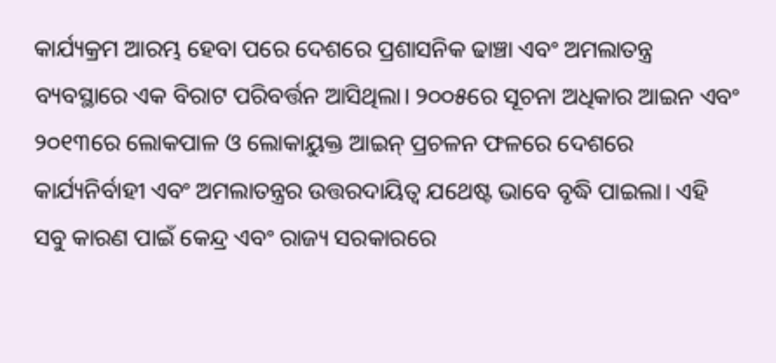କାର୍ଯ୍ୟକ୍ରମ ଆରମ୍ଭ ହେବା ପରେ ଦେଶରେ ପ୍ରଶାସନିକ ଢାଞ୍ଚା ଏବଂ ଅମଲାତନ୍ତ୍ର ବ୍ୟବସ୍ଥାରେ ଏକ ବିରାଟ ପରିବର୍ତ୍ତନ ଆସିଥିଲା। ୨୦୦୫ରେ ସୂଚନା ଅଧିକାର ଆଇନ ଏବଂ ୨୦୧୩ରେ ଲୋକପାଳ ଓ ଲୋକାୟୁକ୍ତ ଆଇନ୍ ପ୍ରଚଳନ ଫଳରେ ଦେଶରେ କାର୍ଯ୍ୟନିର୍ବାହୀ ଏବଂ ଅମଲାତନ୍ତ୍ରର ଉତ୍ତରଦାୟିତ୍ୱ ଯଥେଷ୍ଟ ଭାବେ ବୃଦ୍ଧି ପାଇଲା। ଏହି ସବୁ କାରଣ ପାଇଁ କେନ୍ଦ୍ର ଏବଂ ରାଜ୍ୟ ସରକାରରେ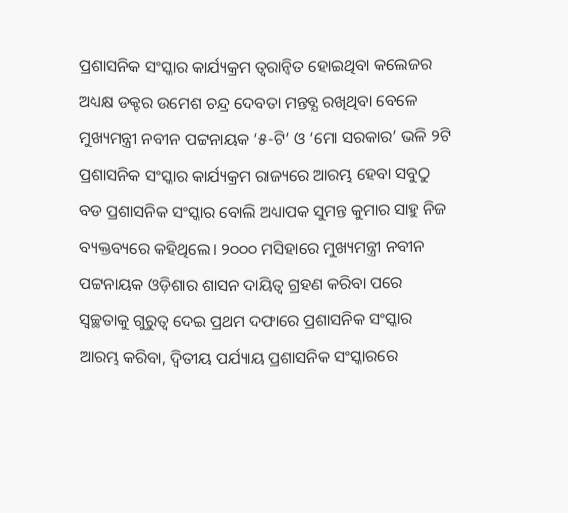ପ୍ରଶାସନିକ ସଂସ୍କାର କାର୍ଯ୍ୟକ୍ରମ ତ୍ୱରାନ୍ୱିତ ହୋଇଥିବା କଲେଜର ଅଧ୍ୟକ୍ଷ ଡକ୍ଟର ଉମେଶ ଚନ୍ଦ୍ର ଦେବତା ମନ୍ତବ୍ଯ ରଖିଥିବା ବେଳେ ମୁଖ୍ୟମନ୍ତ୍ରୀ ନବୀନ ପଟ୍ଟନାୟକ ‘୫-ଟି’ ଓ ‘ମୋ ସରକାର’ ଭଳି ୨ଟି ପ୍ରଶାସନିକ ସଂସ୍କାର କାର୍ଯ୍ୟକ୍ରମ ରାଜ୍ୟରେ ଆରମ୍ଭ ହେବା ସବୁଠୁ ବଡ ପ୍ରଶାସନିକ ସଂସ୍କାର ବୋଲି ଅଧ୍ୟାପକ ସୁମନ୍ତ କୁମାର ସାହୁ ନିଜ ବ୍ୟକ୍ତବ୍ୟରେ କହିଥିଲେ। ୨୦୦୦ ମସିହାରେ ମୁଖ୍ୟମନ୍ତ୍ରୀ ନବୀନ ପଟ୍ଟନାୟକ ଓଡ଼ିଶାର ଶାସନ ଦାୟିତ୍ୱ ଗ୍ରହଣ କରିବା ପରେ ସ୍ୱଚ୍ଛତାକୁ ଗୁରୁତ୍ୱ ଦେଇ ପ୍ରଥମ ଦଫାରେ ପ୍ରଶାସନିକ ସଂସ୍କାର ଆରମ୍ଭ କରିବା, ଦ୍ୱିତୀୟ ପର୍ଯ୍ୟାୟ ପ୍ରଶାସନିକ ସଂସ୍କାରରେ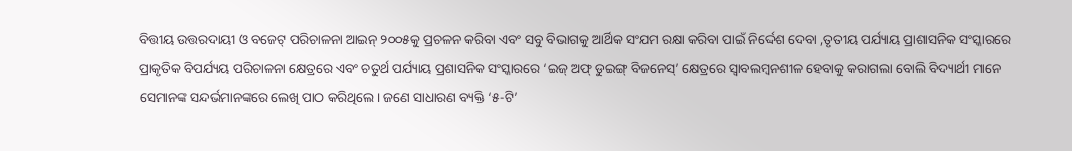ବିତ୍ତୀୟ ଉତ୍ତରଦାୟୀ ଓ ବଜେଟ୍ ପରିଚାଳନା ଆଇନ୍ ୨୦୦୫କୁ ପ୍ରଚଳନ କରିବା ଏବଂ ସବୁ ବିଭାଗକୁ ଆର୍ଥିକ ସଂଯମ ରକ୍ଷା କରିବା ପାଇଁ ନିର୍ଦ୍ଦେଶ ଦେବା ,ତୃତୀୟ ପର୍ଯ୍ୟାୟ ପ୍ରାଶାସନିକ ସଂସ୍କାରରେ ପ୍ରାକୃତିକ ବିପର୍ଯ୍ୟୟ ପରିଚାଳନା କ୍ଷେତ୍ରରେ ଏବଂ ଚତୁର୍ଥ ପର୍ଯ୍ୟାୟ ପ୍ରଶାସନିକ ସଂସ୍କାରରେ ‘ଇଜ୍ ଅଫ୍ ଡୁଇଙ୍ଗ୍ ବିଜନେସ୍’ କ୍ଷେତ୍ରରେ ସ୍ଵାବଲମ୍ବନଶୀଳ ହେବାକୁ କରାଗଲା ବୋଲି ବିଦ୍ୟାର୍ଥୀ ମାନେ ସେମାନଙ୍କ ସନ୍ଦର୍ଭମାନଙ୍କରେ ଲେଖି ପାଠ କରିଥିଲେ। ଜଣେ ସାଧାରଣ ବ୍ୟକ୍ତି ‘୫-ଟି’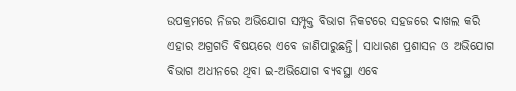ଉପକ୍ରମରେ ନିଜର ଅଭିଯୋଗ ସମ୍ପୃକ୍ତ ବିଭାଗ ନିକଟରେ ସହଜରେ ଦାଖଲ କରି ଏହାର ଅଗ୍ରଗତି ବିଷୟରେ ଏବେ ଜାଣିପାରୁଛନ୍ତି। ସାଧାରଣ ପ୍ରଶାସନ ଓ ଅଭିଯୋଗ ବିଭାଗ ଅଧୀନରେ ଥିବା ଇ-ଅଭିଯୋଗ ବ୍ୟବସ୍ଥା ଏବେ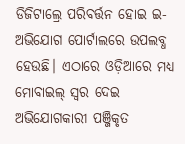ଡିଜିଟାଲ୍ରେ ପରିବର୍ତ୍ତନ ହୋଇ ଇ-ଅଭିଯୋଗ ପୋର୍ଟାଲରେ ଉପଲବ୍ଧ ହେଉଛି। ଏଠାରେ ଓଡ଼ିଆରେ ମଧ୍ୟ ମୋବାଇଲ୍ ସ୍ୱର ଦେଇ ଅଭିଯୋଗକାରୀ ପଞ୍ଜିକୃତ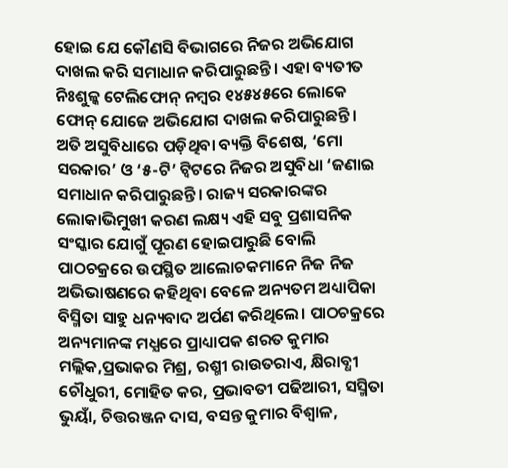ହୋଇ ଯେ କୌଣସି ବିଭାଗରେ ନିଜର ଅଭିଯୋଗ ଦାଖଲ କରି ସମାଧାନ କରିପାରୁଛନ୍ତି। ଏହା ବ୍ୟତୀତ ନିଃଶୁଳ୍କ ଟେଲିଫୋନ୍ ନମ୍ବର ୧୪୫୪୫ରେ ଲୋକେ ଫୋନ୍ ଯୋଜେ ଅଭିଯୋଗ ଦାଖଲ କରିପାରୁଛନ୍ତି। ଅତି ଅସୁବିଧାରେ ପଡ଼ିଥିବା ବ୍ୟକ୍ତି ବିଶେଷ, ‘ମୋ ସରକାର’ ଓ ‘୫-ଟି’ ଟ୍ୱିଟରେ ନିଜର ଅସୁବିଧା ‘ଜଣାଇ ସମାଧାନ କରିପାରୁଛନ୍ତି। ରାଜ୍ୟ ସରକାରଙ୍କର ଲୋକାଭିମୁଖୀ କରଣ ଲକ୍ଷ୍ୟ ଏହି ସବୁ ପ୍ରଶାସନିକ ସଂସ୍କାର ଯୋଗୁଁ ପୂରଣ ହୋଇପାରୁଛି ବୋଲି ପାଠଚକ୍ରରେ ଉପସ୍ଥିତ ଆଲୋଚକମାନେ ନିଜ ନିଜ ଅଭିଭାଷଣରେ କହିଥିବା ବେଳେ ଅନ୍ୟତମ ଅଧ୍ୟାପିକା ବିସ୍ମିତା ସାହୁ ଧନ୍ୟବାଦ ଅର୍ପଣ କରିଥିଲେ। ପାଠଚକ୍ରରେ ଅନ୍ୟମାନଙ୍କ ମଧ୍ଯରେ ପ୍ରାଧ୍ୟାପକ ଶରତ କୁମାର ମଲ୍ଲିକ,ପ୍ରଭାକର ମିଶ୍ର, ରଶ୍ମୀ ରାଉତରାଏ, କ୍ଷିରାବ୍ଧୀ ଚୌଧୁରୀ, ମୋହିତ କର, ପ୍ରଭାବତୀ ପଢିଆରୀ, ସସ୍ମିତା ଭୁୟାଁ, ଚିତ୍ତରଞ୍ଜନ ଦାସ, ବସନ୍ତ କୁମାର ବିଶ୍ବାଳ,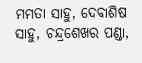ମମତା ସାହୁ, ଦେବାଶିଷ ସାହୁ, ଚନ୍ଦ୍ରଶେଖର ପଣ୍ଡା,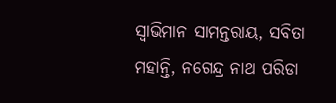ସ୍ୱାଭିମାନ ସାମନ୍ତରାୟ, ସବିତା ମହାନ୍ତି, ନଗେନ୍ଦ୍ର ନାଥ ପରିଡା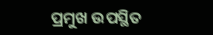ପ୍ରମୁଖ ଉପସ୍ଥିତ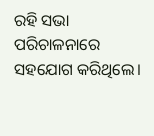ରହି ସଭା ପରିଚାଳନାରେ ସହଯୋଗ କରିଥିଲେ।